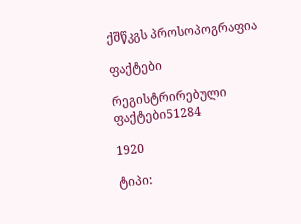ქშწკგს პროსოპოგრაფია

ფაქტები

რეგისტრირებული ფაქტები51284

1920

ტიპი: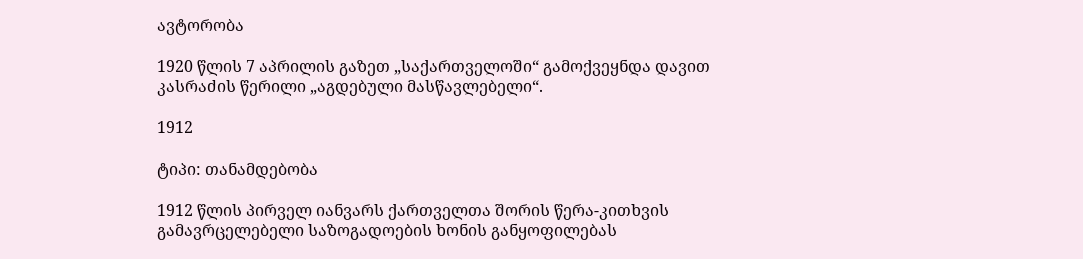ავტორობა

1920 წლის 7 აპრილის გაზეთ „საქართველოში“ გამოქვეყნდა დავით კასრაძის წერილი „აგდებული მასწავლებელი“.

1912

ტიპი: თანამდებობა

1912 წლის პირველ იანვარს ქართველთა შორის წერა-კითხვის გამავრცელებელი საზოგადოების ხონის განყოფილებას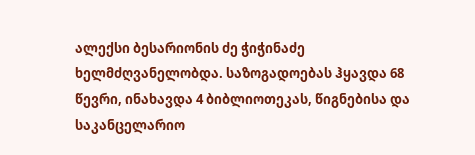ალექსი ბესარიონის ძე ჭიჭინაძე ხელმძღვანელობდა. საზოგადოებას ჰყავდა 68 წევრი, ინახავდა 4 ბიბლიოთეკას, წიგნებისა და საკანცელარიო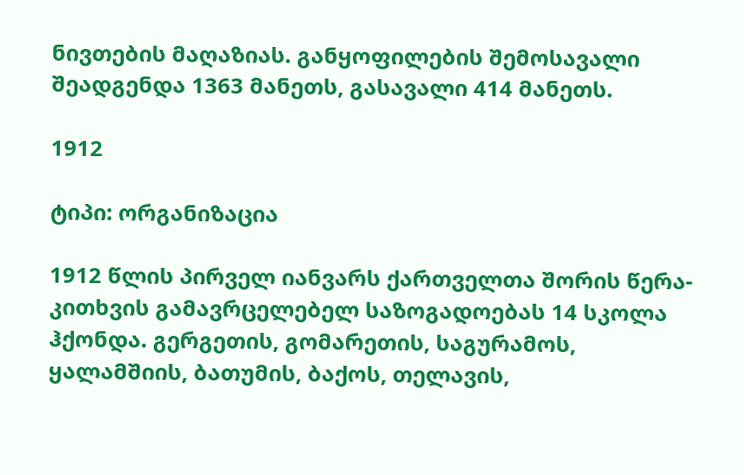ნივთების მაღაზიას. განყოფილების შემოსავალი შეადგენდა 1363 მანეთს, გასავალი 414 მანეთს.

1912

ტიპი: ორგანიზაცია

1912 წლის პირველ იანვარს ქართველთა შორის წერა-კითხვის გამავრცელებელ საზოგადოებას 14 სკოლა ჰქონდა. გერგეთის, გომარეთის, საგურამოს, ყალამშიის, ბათუმის, ბაქოს, თელავის,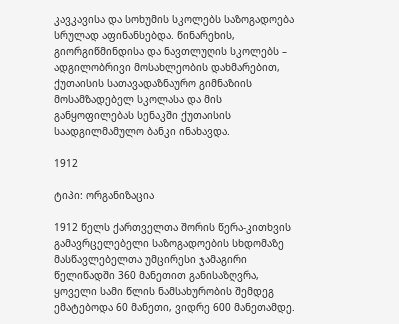კავკავისა და სოხუმის სკოლებს საზოგადოება სრულად აფინანსებდა. წინარეხის, გიორგიწმინდისა და ნავთლუღის სკოლებს – ადგილობრივი მოსახლეობის დახმარებით, ქუთაისის სათავადაზნაურო გიმნაზიის მოსამზადებელ სკოლასა და მის განყოფილებას სენაკში ქუთაისის საადგილმამულო ბანკი ინახავდა.

1912

ტიპი: ორგანიზაცია

1912 წელს ქართველთა შორის წერა-კითხვის გამავრცელებელი საზოგადოების სხდომაზე მასწავლებელთა უმცირესი ჯამაგირი წელიწადში 360 მანეთით განისაზღვრა, ყოველი სამი წლის ნამსახურობის შემდეგ ემატებოდა 60 მანეთი, ვიდრე 600 მანეთამდე.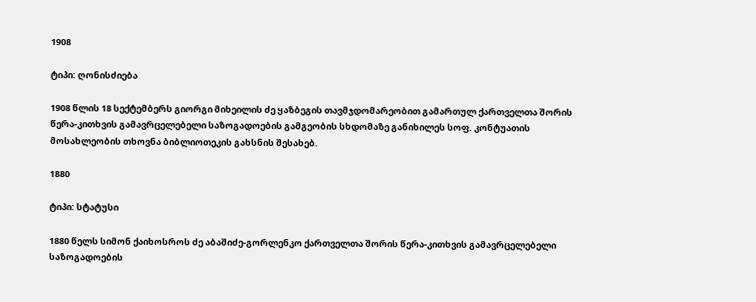1908

ტიპი: ღონისძიება

1908 წლის 18 სექტემბერს გიორგი მიხეილის ძე ყაზბეგის თავმჯდომარეობით გამართულ ქართველთა შორის წერა-კითხვის გამავრცელებელი საზოგადოების გამგეობის სხდომაზე განიხილეს სოფ. კონტუათის მოსახლეობის თხოვნა ბიბლიოთეკის გახსნის შესახებ.

1880

ტიპი: სტატუსი

1880 წელს სიმონ ქაიხოსროს ძე აბაშიძე-გორლენკო ქართველთა შორის წერა-კითხვის გამავრცელებელი საზოგადოების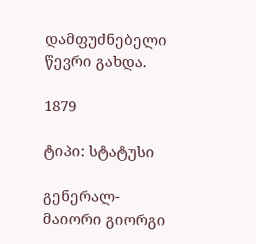დამფუძნებელი წევრი გახდა.

1879

ტიპი: სტატუსი

გენერალ-მაიორი გიორგი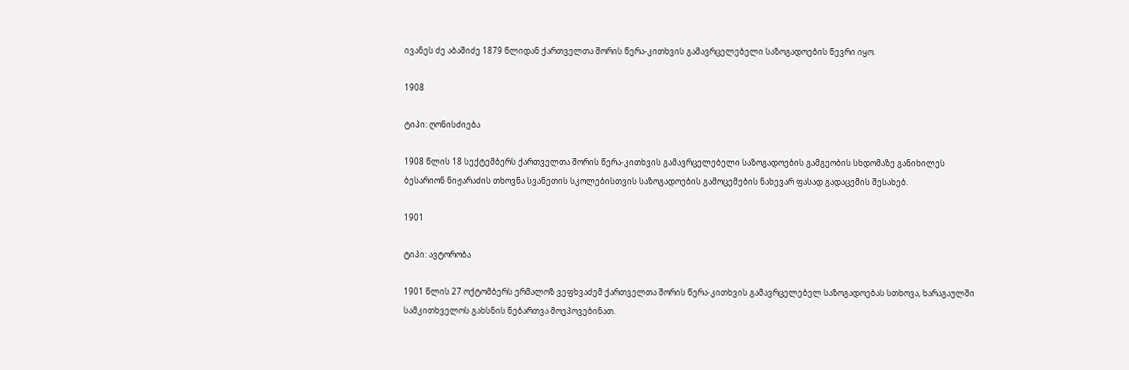ივანეს ძე აბაშიძე 1879 წლიდან ქართველთა შორის წერა-კითხვის გამავრცელებელი საზოგადოების წევრი იყო.

1908

ტიპი: ღონისძიება

1908 წლის 18 სექტემბერს ქართველთა შორის წერა-კითხვის გამავრცელებელი საზოგადოების გამგეობის სხდომაზე განიხილეს ბესარიონ ნიჟარაძის თხოვნა სვანეთის სკოლებისთვის საზოგადოების გამოცემების ნახევარ ფასად გადაცემის შესახებ.

1901

ტიპი: ავტორობა

1901 წლის 27 ოქტომბერს ერმალოზ ვეფხვაძემ ქართველთა შორის წერა-კითხვის გამავრცელებელ საზოგადოებას სთხოვა, ხარაგაულში სამკითხველოს გახსნის ნებართვა მოეპოვებინათ.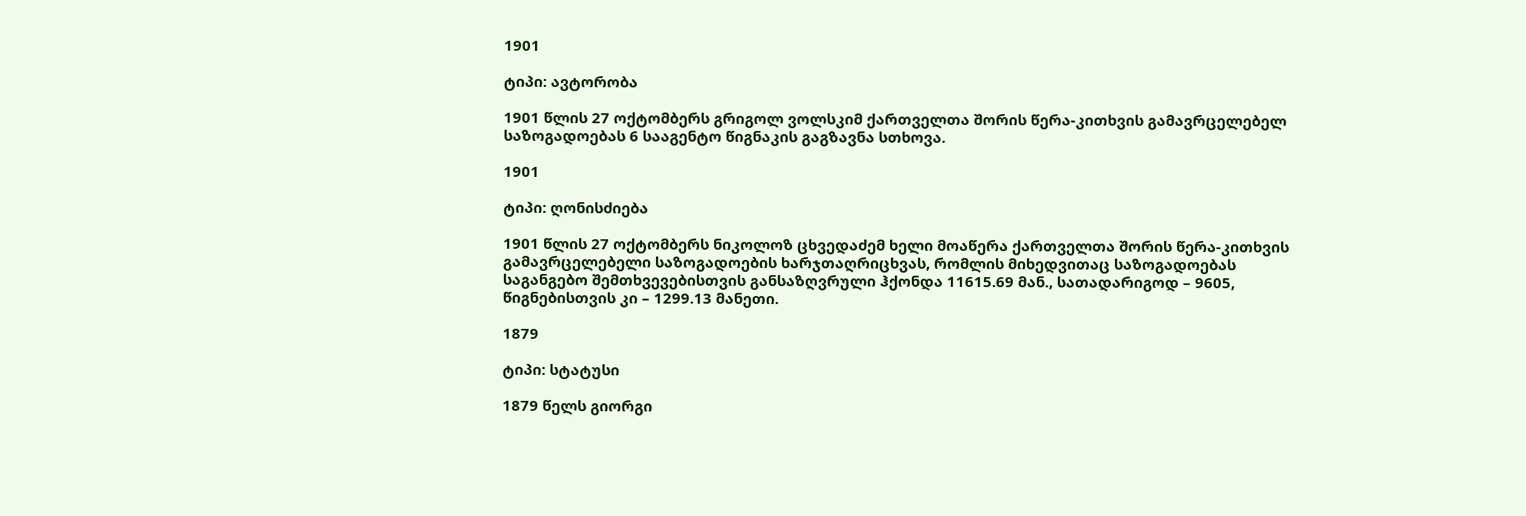1901

ტიპი: ავტორობა

1901 წლის 27 ოქტომბერს გრიგოლ ვოლსკიმ ქართველთა შორის წერა-კითხვის გამავრცელებელ საზოგადოებას 6 სააგენტო წიგნაკის გაგზავნა სთხოვა.

1901

ტიპი: ღონისძიება

1901 წლის 27 ოქტომბერს ნიკოლოზ ცხვედაძემ ხელი მოაწერა ქართველთა შორის წერა-კითხვის გამავრცელებელი საზოგადოების ხარჯთაღრიცხვას, რომლის მიხედვითაც საზოგადოებას საგანგებო შემთხვევებისთვის განსაზღვრული ჰქონდა 11615.69 მან., სათადარიგოდ – 9605, წიგნებისთვის კი – 1299.13 მანეთი.

1879

ტიპი: სტატუსი

1879 წელს გიორგი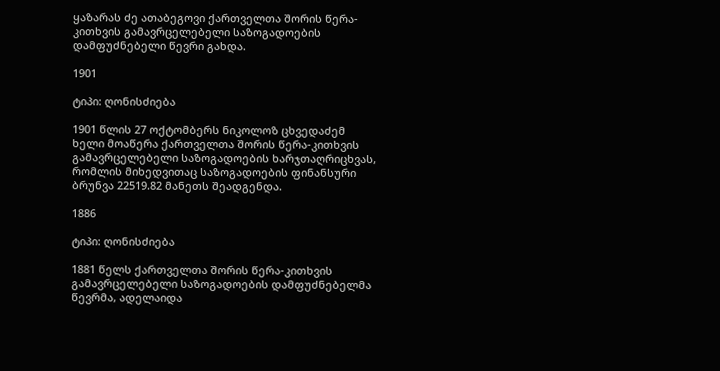ყაზარას ძე ათაბეგოვი ქართველთა შორის წერა-კითხვის გამავრცელებელი საზოგადოების დამფუძნებელი წევრი გახდა.

1901

ტიპი: ღონისძიება

1901 წლის 27 ოქტომბერს ნიკოლოზ ცხვედაძემ ხელი მოაწერა ქართველთა შორის წერა-კითხვის გამავრცელებელი საზოგადოების ხარჯთაღრიცხვას, რომლის მიხედვითაც საზოგადოების ფინანსური ბრუნვა 22519.82 მანეთს შეადგენდა.

1886

ტიპი: ღონისძიება

1881 წელს ქართველთა შორის წერა-კითხვის გამავრცელებელი საზოგადოების დამფუძნებელმა წევრმა, ადელაიდა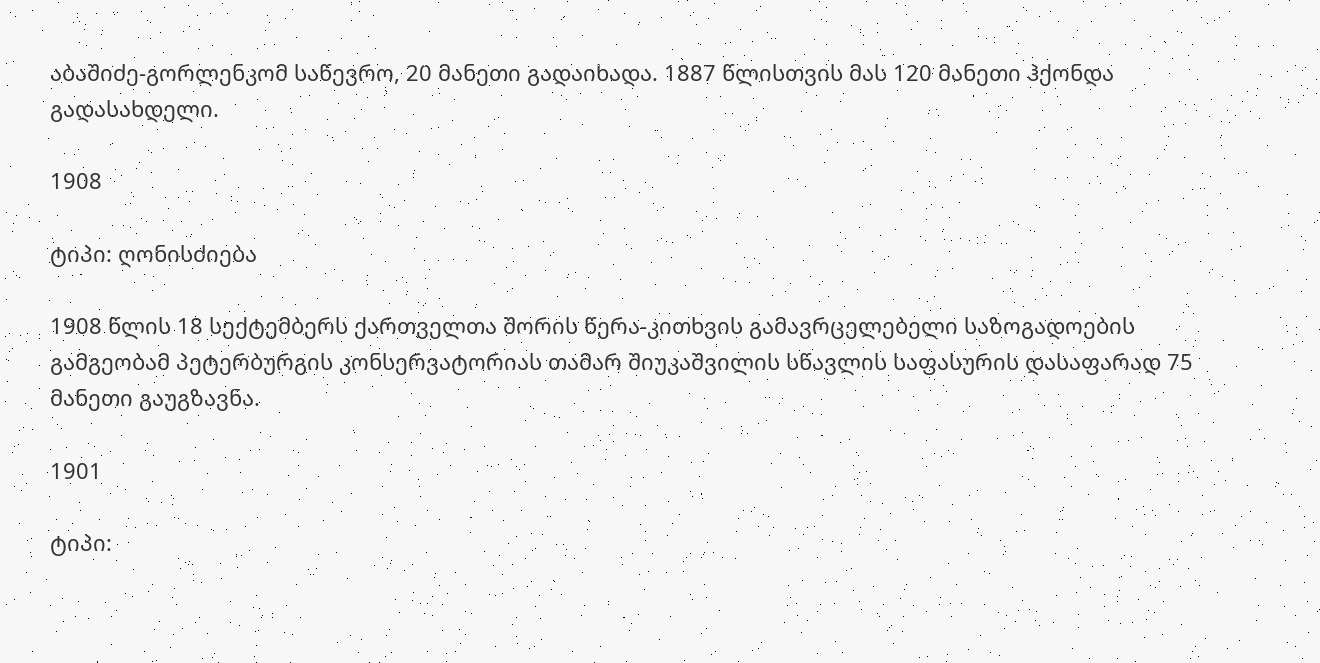აბაშიძე-გორლენკომ საწევრო, 20 მანეთი გადაიხადა. 1887 წლისთვის მას 120 მანეთი ჰქონდა გადასახდელი.

1908

ტიპი: ღონისძიება

1908 წლის 18 სექტემბერს ქართველთა შორის წერა-კითხვის გამავრცელებელი საზოგადოების გამგეობამ პეტერბურგის კონსერვატორიას თამარ შიუკაშვილის სწავლის საფასურის დასაფარად 75 მანეთი გაუგზავნა.

1901

ტიპი: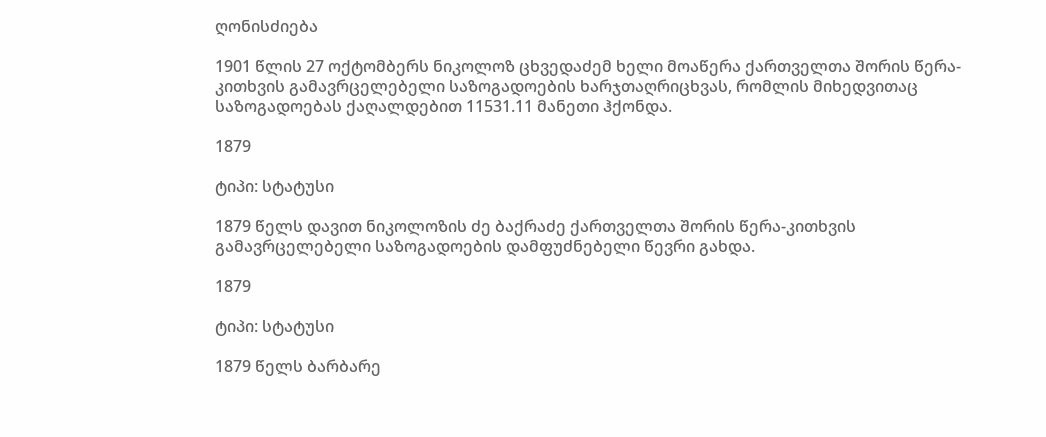ღონისძიება

1901 წლის 27 ოქტომბერს ნიკოლოზ ცხვედაძემ ხელი მოაწერა ქართველთა შორის წერა-კითხვის გამავრცელებელი საზოგადოების ხარჯთაღრიცხვას, რომლის მიხედვითაც საზოგადოებას ქაღალდებით 11531.11 მანეთი ჰქონდა.

1879

ტიპი: სტატუსი

1879 წელს დავით ნიკოლოზის ძე ბაქრაძე ქართველთა შორის წერა-კითხვის გამავრცელებელი საზოგადოების დამფუძნებელი წევრი გახდა.

1879

ტიპი: სტატუსი

1879 წელს ბარბარე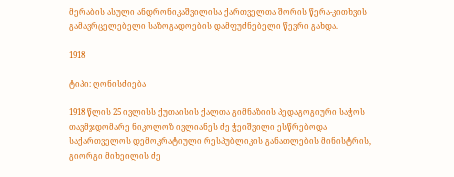მერაბის ასული ანდრონიკაშვილისა ქართველთა შორის წერა-კითხვის გამავრცელებელი საზოგადოების დამფუძნებელი წევრი გახდა.

1918

ტიპი: ღონისძიება

1918 წლის 25 ივლისს ქუთაისის ქალთა გიმნაზიის პედაგოგიური საჭოს თავმჯდომარე ნიკოლოზ ივლიანეს ძე ჭეიშვილი ესწრებოდა საქართველოს დემოკრატიული რესპუბლიკის განათლების მინისტრის, გიორგი მიხეილის ძე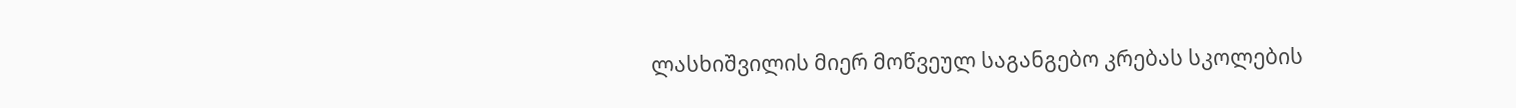ლასხიშვილის მიერ მოწვეულ საგანგებო კრებას სკოლების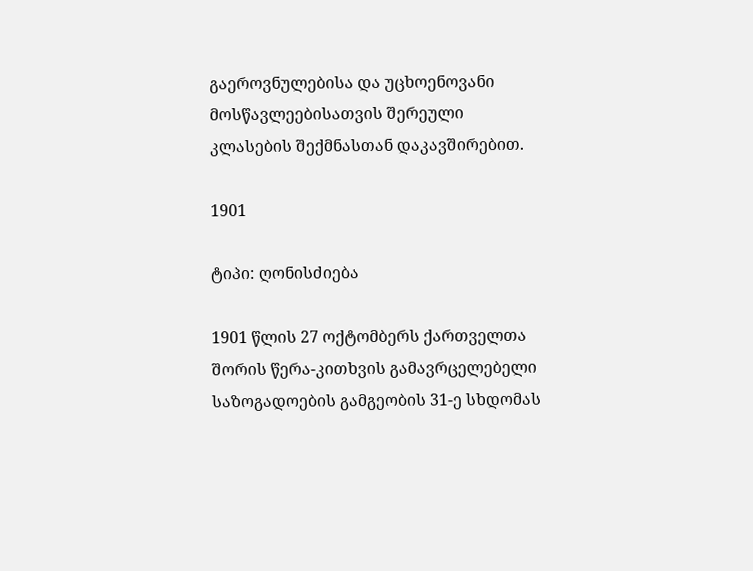გაეროვნულებისა და უცხოენოვანი მოსწავლეებისათვის შერეული კლასების შექმნასთან დაკავშირებით.

1901

ტიპი: ღონისძიება

1901 წლის 27 ოქტომბერს ქართველთა შორის წერა-კითხვის გამავრცელებელი საზოგადოების გამგეობის 31-ე სხდომას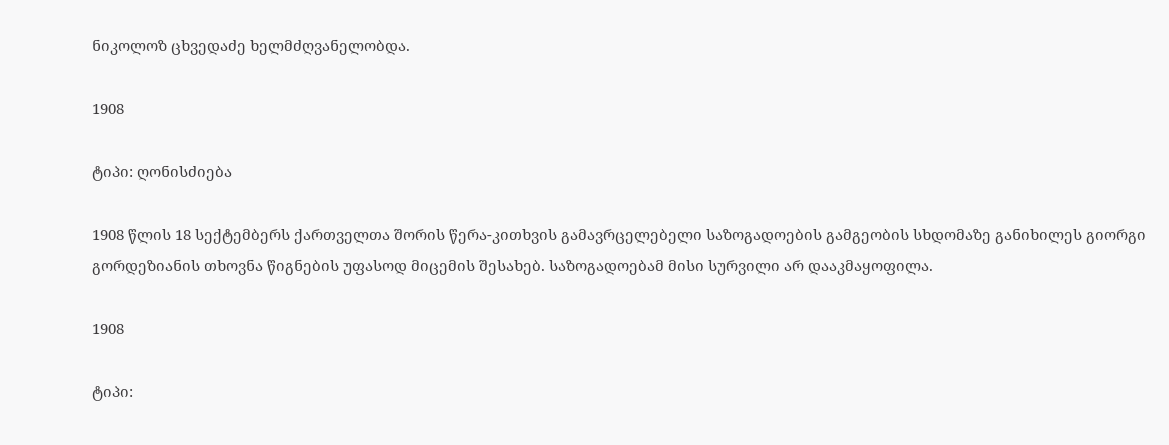ნიკოლოზ ცხვედაძე ხელმძღვანელობდა.

1908

ტიპი: ღონისძიება

1908 წლის 18 სექტემბერს ქართველთა შორის წერა-კითხვის გამავრცელებელი საზოგადოების გამგეობის სხდომაზე განიხილეს გიორგი გორდეზიანის თხოვნა წიგნების უფასოდ მიცემის შესახებ. საზოგადოებამ მისი სურვილი არ დააკმაყოფილა.

1908

ტიპი: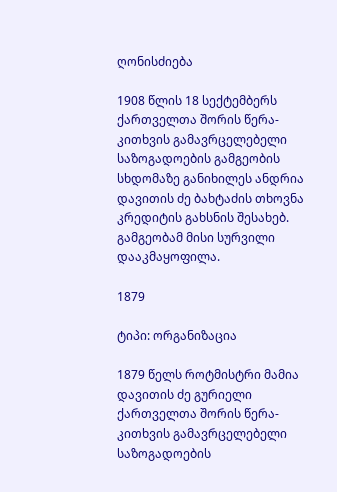ღონისძიება

1908 წლის 18 სექტემბერს ქართველთა შორის წერა-კითხვის გამავრცელებელი საზოგადოების გამგეობის სხდომაზე განიხილეს ანდრია დავითის ძე ბახტაძის თხოვნა კრედიტის გახსნის შესახებ. გამგეობამ მისი სურვილი დააკმაყოფილა.

1879

ტიპი: ორგანიზაცია

1879 წელს როტმისტრი მამია დავითის ძე გურიელი ქართველთა შორის წერა-კითხვის გამავრცელებელი საზოგადოების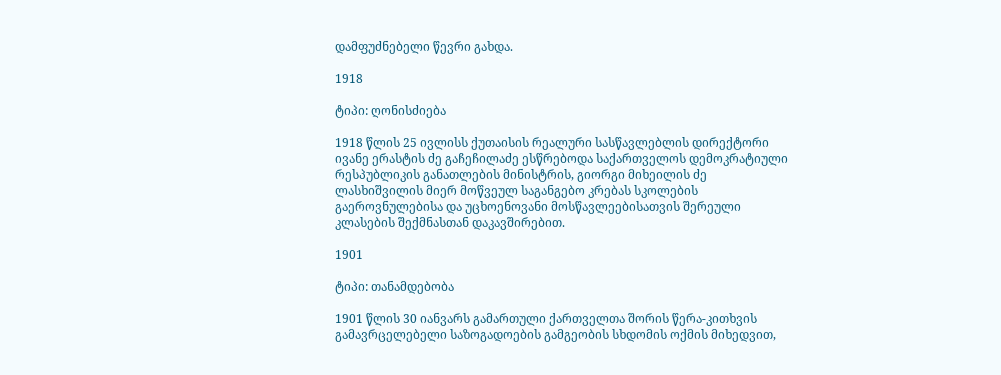დამფუძნებელი წევრი გახდა.

1918

ტიპი: ღონისძიება

1918 წლის 25 ივლისს ქუთაისის რეალური სასწავლებლის დირექტორი ივანე ერასტის ძე გაჩეჩილაძე ესწრებოდა საქართველოს დემოკრატიული რესპუბლიკის განათლების მინისტრის, გიორგი მიხეილის ძე ლასხიშვილის მიერ მოწვეულ საგანგებო კრებას სკოლების გაეროვნულებისა და უცხოენოვანი მოსწავლეებისათვის შერეული კლასების შექმნასთან დაკავშირებით.

1901

ტიპი: თანამდებობა

1901 წლის 30 იანვარს გამართული ქართველთა შორის წერა-კითხვის გამავრცელებელი საზოგადოების გამგეობის სხდომის ოქმის მიხედვით,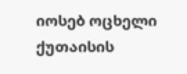იოსებ ოცხელი ქუთაისის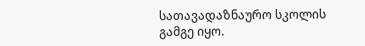სათავადაზნაურო სკოლის გამგე იყო.